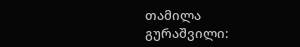თამილა გურაშვილი: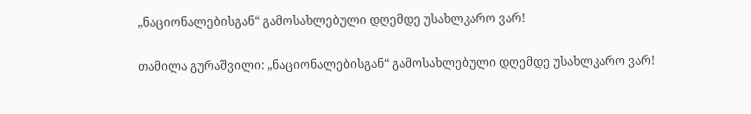„ნაციონალებისგან“ გამოსახლებული დღემდე უსახლკარო ვარ!

თამილა გურაშვილი: „ნაციონალებისგან“ გამოსახლებული დღემდე უსახლკარო ვარ!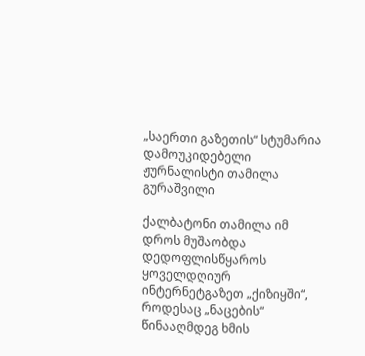„საერთი გაზეთის“ სტუმარია დამოუკიდებელი ჟურნალისტი თამილა გურაშვილი

ქალბატონი თამილა იმ დროს მუშაობდა დედოფლისწყაროს ყოველდღიურ ინტერნეტგაზეთ „ქიზიყში“, როდესაც „ნაცების“ წინააღმდეგ ხმის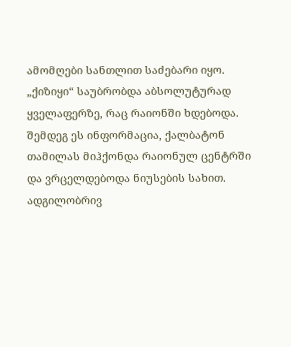ამომღები სანთლით საძებარი იყო. „ქიზიყი“ საუბრობდა აბსოლუტურად ყველაფერზე, რაც რაიონში ხდებოდა. შემდეგ ეს ინფორმაცია, ქალბატონ თამილას მიჰქონდა რაიონულ ცენტრში და ვრცელდებოდა ნიუსების სახით. ადგილობრივ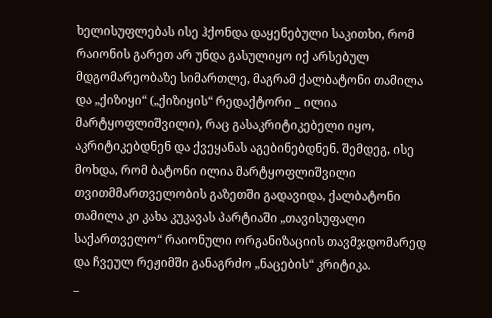ხელისუფლებას ისე ჰქონდა დაყენებული საკითხი, რომ რაიონის გარეთ არ უნდა გასულიყო იქ არსებულ მდგომარეობაზე სიმართლე, მაგრამ ქალბატონი თამილა და „ქიზიყი“ („ქიზიყის“ რედაქტორი _ ილია მარტყოფლიშვილი), რაც გასაკრიტიკებელი იყო, აკრიტიკებდნენ და ქვეყანას აგებინებდნენ. შემდეგ, ისე მოხდა, რომ ბატონი ილია მარტყოფლიშვილი თვითმმართველობის გაზეთში გადავიდა, ქალბატონი თამილა კი კახა კუკავას პარტიაში „თავისუფალი საქართველო“ რაიონული ორგანიზაციის თავმჯდომარედ და ჩვეულ რეჟიმში განაგრძო „ნაცების“ კრიტიკა.
_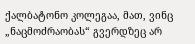ქალბატონო კოლეგაა, მათ, ვინც „ნაცმოძრაობას“ გვერდზეც არ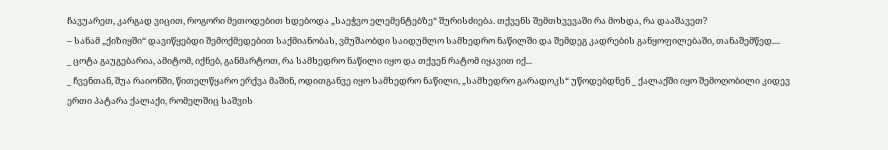ჩავუარეთ, კარგად ვიცით, როგორი მეთოდებით ხდებოდა „საეჭვო ელემენტებზე“ შურისძიება. თქვენს შემთხვევაში რა მოხდა, რა დააშავეთ?
– სანამ „ქიზიყში“ დავიწყებდი შემოქმედებით საქმიანობას, ვმუშაობდი საიდუმლო სამხედრო ნაწილში და შემდეგ კადრების განყოფილებაში, თანაშემწედ....
_ ცოტა გაუგებარია, ამიტომ, იქნებ, განმარტოთ, რა სამხედრო ნაწილი იყო და თქვენ რატომ იყავით იქ...
_ ჩვენთან, შუა რაიონში, წითელწყარო ერქვა მაშინ, ოდითგანვე იყო სამხედრო ნაწილი, „სამხედრო გარადოკს“ უწოდებდნენ _ ქალაქში იყო შემოღობილი კიდევ ერთი პატარა ქალაქი, რომელშიც საშვის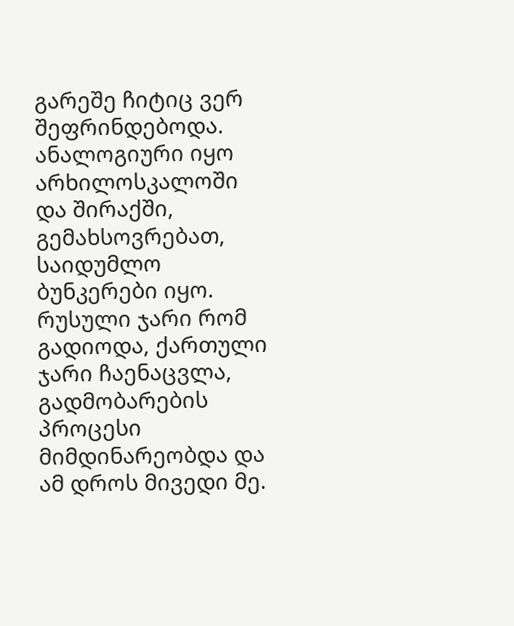გარეშე ჩიტიც ვერ შეფრინდებოდა. ანალოგიური იყო არხილოსკალოში და შირაქში, გემახსოვრებათ, საიდუმლო ბუნკერები იყო. რუსული ჯარი რომ გადიოდა, ქართული ჯარი ჩაენაცვლა, გადმობარების პროცესი მიმდინარეობდა და ამ დროს მივედი მე.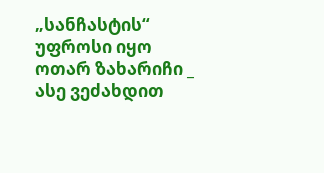„სანჩასტის“ უფროსი იყო ოთარ ზახარიჩი _ ასე ვეძახდით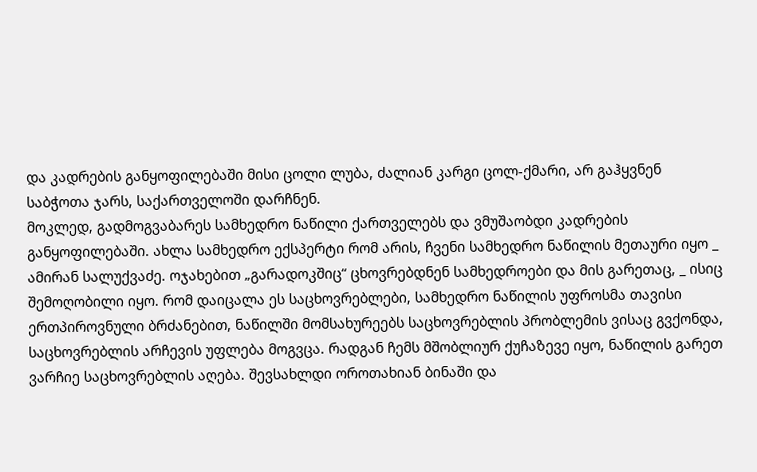და კადრების განყოფილებაში მისი ცოლი ლუბა, ძალიან კარგი ცოლ-ქმარი, არ გაჰყვნენ საბჭოთა ჯარს, საქართველოში დარჩნენ.
მოკლედ, გადმოგვაბარეს სამხედრო ნაწილი ქართველებს და ვმუშაობდი კადრების განყოფილებაში. ახლა სამხედრო ექსპერტი რომ არის, ჩვენი სამხედრო ნაწილის მეთაური იყო _ ამირან სალუქვაძე. ოჯახებით „გარადოკშიც“ ცხოვრებდნენ სამხედროები და მის გარეთაც, _ ისიც შემოღობილი იყო. რომ დაიცალა ეს საცხოვრებლები, სამხედრო ნაწილის უფროსმა თავისი ერთპიროვნული ბრძანებით, ნაწილში მომსახურეებს საცხოვრებლის პრობლემის ვისაც გვქონდა, საცხოვრებლის არჩევის უფლება მოგვცა. რადგან ჩემს მშობლიურ ქუჩაზევე იყო, ნაწილის გარეთ ვარჩიე საცხოვრებლის აღება. შევსახლდი ოროთახიან ბინაში და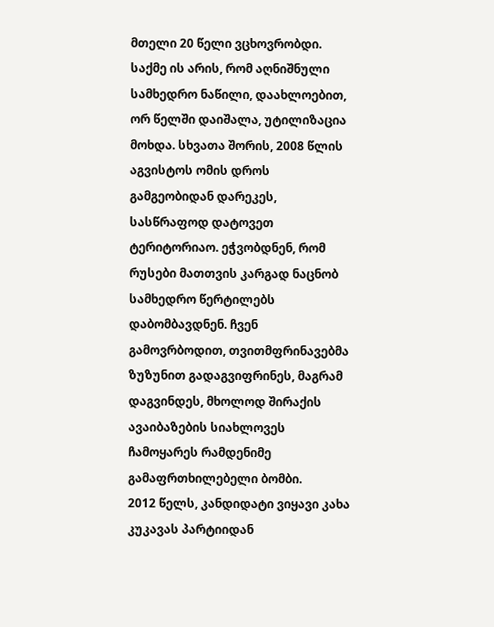მთელი 20 წელი ვცხოვრობდი.
საქმე ის არის, რომ აღნიშნული სამხედრო ნაწილი, დაახლოებით, ორ წელში დაიშალა, უტილიზაცია მოხდა. სხვათა შორის, 2008 წლის აგვისტოს ომის დროს გამგეობიდან დარეკეს, სასწრაფოდ დატოვეთ ტერიტორიაო. ეჭვობდნენ, რომ რუსები მათთვის კარგად ნაცნობ სამხედრო წერტილებს დაბომბავდნენ. ჩვენ გამოვრბოდით, თვითმფრინავებმა ზუზუნით გადაგვიფრინეს, მაგრამ დაგვინდეს, მხოლოდ შირაქის ავაიბაზების სიახლოვეს ჩამოყარეს რამდენიმე გამაფრთხილებელი ბომბი.
2012 წელს, კანდიდატი ვიყავი კახა კუკავას პარტიიდან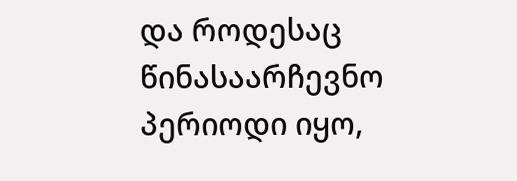და როდესაც წინასაარჩევნო პერიოდი იყო,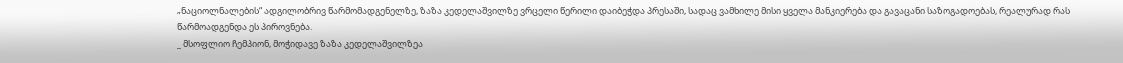„ნაციოლნალების“ ადგილობრივ წარმომადგენელზე, ზაზა კედელაშვილზე ვრცელი წერილი დაიბეჭდა პრესაში, სადაც ვამხილე მისი ყველა მანკიერება და გავაცანი საზოგადოებას, რეალურად რას წარმოადგენდა ეს პიროვნება.
_ მსოფლიო ჩემპიონ, მოჭიდავე ზაზა კედელაშვილზეა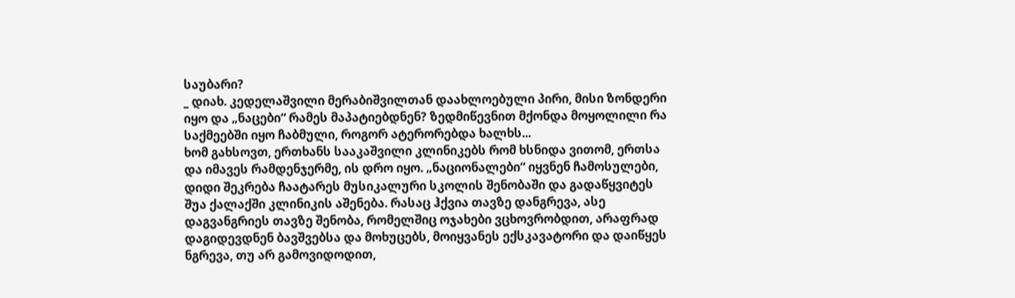საუბარი?
_ დიახ. კედელაშვილი მერაბიშვილთან დაახლოებული პირი, მისი ზონდერი იყო და „ნაცები“ რამეს მაპატიებდნენ? ზედმიწევნით მქონდა მოყოლილი რა საქმეებში იყო ჩაბმული, როგორ ატერორებდა ხალხს...
ხომ გახსოვთ, ერთხანს სააკაშვილი კლინიკებს რომ ხსნიდა ვითომ, ერთსა და იმავეს რამდენჯერმე, ის დრო იყო. „ნაციონალები“ იყვნენ ჩამოსულები, დიდი შეკრება ჩაატარეს მუსიკალური სკოლის შენობაში და გადაწყვიტეს შუა ქალაქში კლინიკის აშენება. რასაც ჰქვია თავზე დანგრევა, ასე დაგვანგრიეს თავზე შენობა, რომელშიც ოჯახები ვცხოვრობდით, არაფრად დაგიდევდნენ ბავშვებსა და მოხუცებს, მოიყვანეს ექსკავატორი და დაიწყეს ნგრევა, თუ არ გამოვიდოდით,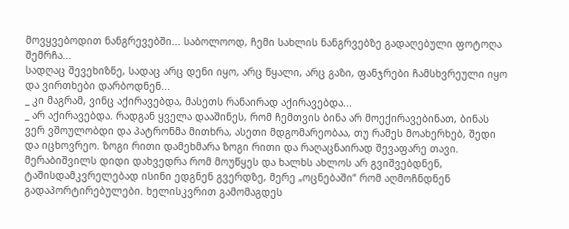მოვყვებოდით ნანგრევებში... საბოლოოდ, ჩემი სახლის ნანგრვებზე გადაღებული ფოტოღა შემრჩა...
სადღაც შევეხიზნე, სადაც არც დენი იყო, არც წყალი, არც გაზი, ფანჯრები ჩამსხვრეული იყო და ვირთხები დარბოდნენ...
_ კი მაგრამ, ვინც აქირავებდა, მასეთს რანაირად აქირავებდა...
_ არ აქირავებდა. რადგან ყველა დააშინეს, რომ ჩემთვის ბინა არ მოექირავებინათ, ბინას ვერ ვშოულობდი და პატრონმა მითხრა, ასეთი მდგომარეობაა, თუ რამეს მოახერხებ, შედი და იცხოვრეო. ზოგი რითი დამეხმარა ზოგი რითი და რაღაცნაირად შევაფარე თავი.
მერაბიშვილს დიდი დახვედრა რომ მოუწყეს და ხალხს ახლოს არ გვიშვებდნენ, ტაშისდამკვრელებად ისინი ედგნენ გვერდზე, მერე „ოცნებაში“ რომ აღმოჩნდნენ გადაპორტირებულები. ხელისკვრით გამომაგდეს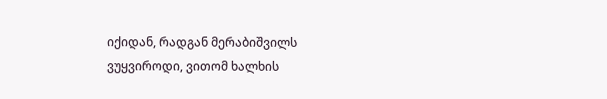იქიდან, რადგან მერაბიშვილს ვუყვიროდი, ვითომ ხალხის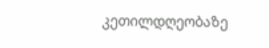კეთილდღეობაზე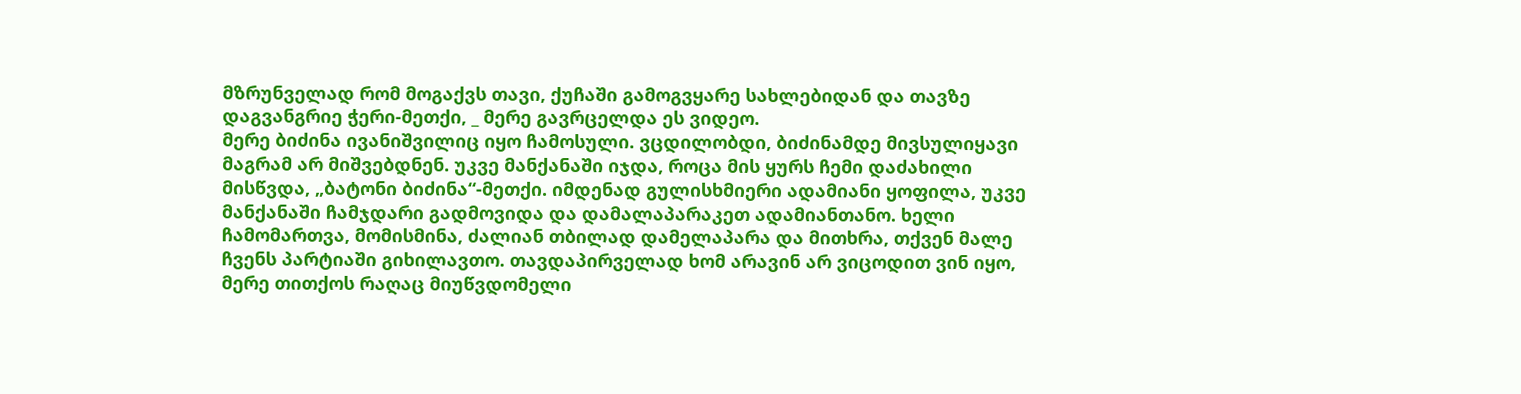მზრუნველად რომ მოგაქვს თავი, ქუჩაში გამოგვყარე სახლებიდან და თავზე დაგვანგრიე ჭერი-მეთქი, _ მერე გავრცელდა ეს ვიდეო.
მერე ბიძინა ივანიშვილიც იყო ჩამოსული. ვცდილობდი, ბიძინამდე მივსულიყავი მაგრამ არ მიშვებდნენ. უკვე მანქანაში იჯდა, როცა მის ყურს ჩემი დაძახილი მისწვდა, „ბატონი ბიძინა“-მეთქი. იმდენად გულისხმიერი ადამიანი ყოფილა, უკვე მანქანაში ჩამჯდარი გადმოვიდა და დამალაპარაკეთ ადამიანთანო. ხელი ჩამომართვა, მომისმინა, ძალიან თბილად დამელაპარა და მითხრა, თქვენ მალე ჩვენს პარტიაში გიხილავთო. თავდაპირველად ხომ არავინ არ ვიცოდით ვინ იყო, მერე თითქოს რაღაც მიუწვდომელი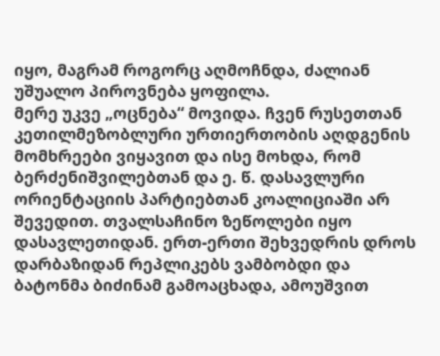იყო, მაგრამ როგორც აღმოჩნდა, ძალიან უშუალო პიროვნება ყოფილა.
მერე უკვე „ოცნება“ მოვიდა. ჩვენ რუსეთთან კეთილმეზობლური ურთიერთობის აღდგენის მომხრეები ვიყავით და ისე მოხდა, რომ ბერძენიშვილებთან და ე. წ. დასავლური ორიენტაციის პარტიებთან კოალიციაში არ შევედით. თვალსაჩინო ზეწოლები იყო დასავლეთიდან. ერთ-ერთი შეხვედრის დროს დარბაზიდან რეპლიკებს ვამბობდი და ბატონმა ბიძინამ გამოაცხადა, ამოუშვით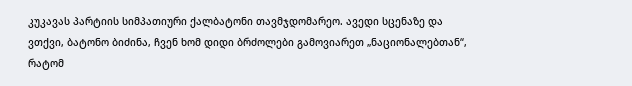კუკავას პარტიის სიმპათიური ქალბატონი თავმჯდომარეო. ავედი სცენაზე და ვთქვი, ბატონო ბიძინა, ჩვენ ხომ დიდი ბრძოლები გამოვიარეთ „ნაციონალებთან“, რატომ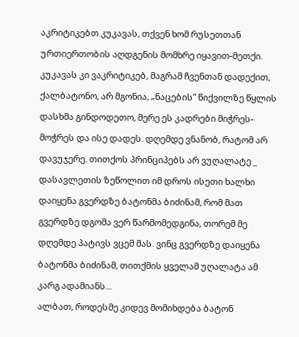აკრიტიკებთ კუკავას, თქვენ ხომ რუსეთთან ურთიერთობის აღდგენის მომხრე იყავით-მეთქი. კუკავას კი ვაკრიტიკებ, მაგრამ ჩვენთან დადექით, ქალბატონო, არ მგონია, „ნაცების“ წიქვილზე წყლის დასხმა გინდოდეთო, მერე ეს კადრები მიჭრეს-მოჭრეს და ისე დადეს. დღემდე ვნანობ, რატომ არ დავუჯერე. თითქოს პრინციპებს არ ვუღალატე _ დასავლეთის ზეწოლით იმ დროს ისეთი ხალხი დაიყენა გვერდზე ბატონმა ბიძინამ, რომ მათ გვერდზე დგომა ვერ წარმომედგინა, თორემ მე დღემდე პატივს ვცემ მას. ვინც გვერდზე დაიყენა ბატონმა ბიძინამ, თითქმის ყველამ უღალატა ამ კარგ ადამიანს...
ალბათ, როდესმე კიდევ მომიხდება ბატონ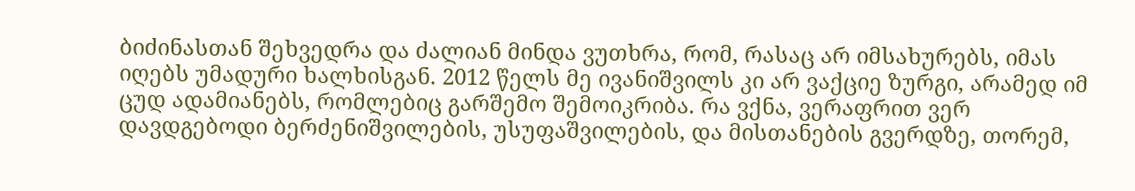ბიძინასთან შეხვედრა და ძალიან მინდა ვუთხრა, რომ, რასაც არ იმსახურებს, იმას იღებს უმადური ხალხისგან. 2012 წელს მე ივანიშვილს კი არ ვაქციე ზურგი, არამედ იმ ცუდ ადამიანებს, რომლებიც გარშემო შემოიკრიბა. რა ვქნა, ვერაფრით ვერ დავდგებოდი ბერძენიშვილების, უსუფაშვილების, და მისთანების გვერდზე, თორემ,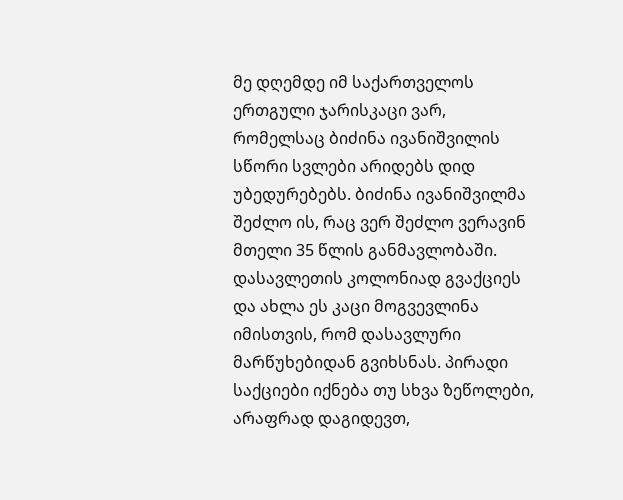მე დღემდე იმ საქართველოს ერთგული ჯარისკაცი ვარ, რომელსაც ბიძინა ივანიშვილის სწორი სვლები არიდებს დიდ უბედურებებს. ბიძინა ივანიშვილმა შეძლო ის, რაც ვერ შეძლო ვერავინ მთელი 35 წლის განმავლობაში. დასავლეთის კოლონიად გვაქციეს და ახლა ეს კაცი მოგვევლინა იმისთვის, რომ დასავლური მარწუხებიდან გვიხსნას. პირადი საქციები იქნება თუ სხვა ზეწოლები, არაფრად დაგიდევთ,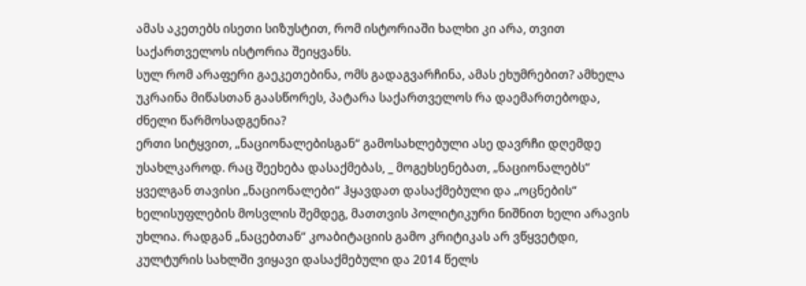ამას აკეთებს ისეთი სიზუსტით, რომ ისტორიაში ხალხი კი არა, თვით საქართველოს ისტორია შეიყვანს.
სულ რომ არაფერი გაეკეთებინა, ომს გადაგვარჩინა, ამას ეხუმრებით? ამხელა უკრაინა მიწასთან გაასწორეს, პატარა საქართველოს რა დაემართებოდა, ძნელი წარმოსადგენია?
ერთი სიტყვით, „ნაციონალებისგან“ გამოსახლებული ასე დავრჩი დღემდე უსახლკაროდ. რაც შეეხება დასაქმებას, _ მოგეხსენებათ, „ნაციონალებს“ ყველგან თავისი „ნაციონალები“ ჰყავდათ დასაქმებული და „ოცნების“ ხელისუფლების მოსვლის შემდეგ, მათთვის პოლიტიკური ნიშნით ხელი არავის უხლია. რადგან „ნაცებთან“ კოაბიტაციის გამო კრიტიკას არ ვწყვეტდი, კულტურის სახლში ვიყავი დასაქმებული და 2014 წელს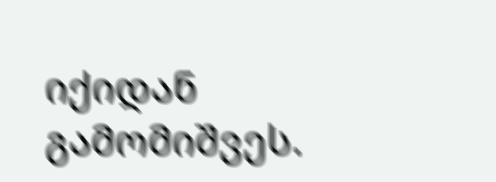იქიდან გამომიშვეს.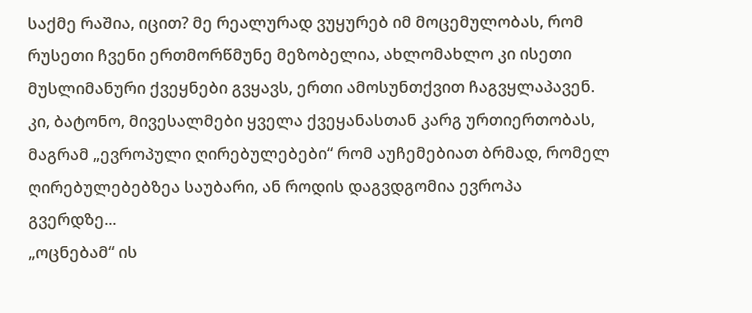საქმე რაშია, იცით? მე რეალურად ვუყურებ იმ მოცემულობას, რომ რუსეთი ჩვენი ერთმორწმუნე მეზობელია, ახლომახლო კი ისეთი მუსლიმანური ქვეყნები გვყავს, ერთი ამოსუნთქვით ჩაგვყლაპავენ. კი, ბატონო, მივესალმები ყველა ქვეყანასთან კარგ ურთიერთობას, მაგრამ „ევროპული ღირებულებები“ რომ აუჩემებიათ ბრმად, რომელ ღირებულებებზეა საუბარი, ან როდის დაგვდგომია ევროპა გვერდზე...
„ოცნებამ“ ის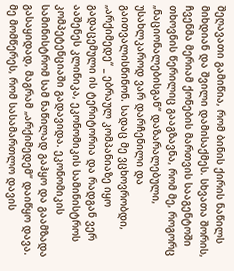შეღავათი გამიწია, რომ ბინის ქირის ნაწილს მიხდიან და შვილი დამისაქმეს. სხვათა შორის, ჩვენმა მერიამ ქონების მართვის სააგენტოში თხოვნის წერილიც გააგზავნა, რომ მე, როგორც „ნაციონალებისგან“ დაზარალებული, უსახლკაროდ ვარ დარჩენილი და გაითვალისწინონ. სადაც მე ვცხოვრობდი, „არქიმედე“ _ ებრაულ კომპანიაზე იყო გადაცემული ის ტერიტორია და რადგან ვერ ააშენეს კლინიკა, ეკონომიკის სამინისტროს კომპეტენციაში გადავიდა. ეკონომიკის სამინისტრომ სამ ნაწილად გაჰყო და გაამზადა გასაყიდად, მაგრამ „არქიმედემ“ დაიწყო დავა. მე მომწერეს, რომ სასამართლო დავის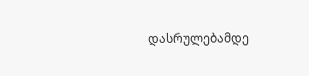დასრულებამდე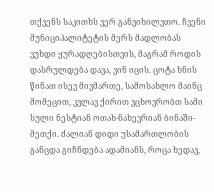თქვენს საკითხს ვერ განვიხილვთო. ჩვენი მუნიციპალიტეტის მერს მადლობას ვუხდი ყურადღებისთვის, მაგრამ როდის დასრულდება დავა, ვინ იცის. ცოტა ხნის წინათ ისევ მივმართე, სამოსახლო მაინც მომეცით, კვლავ ქირით ვცხოვრობთ სამი სული ნესტიან ოთახ-ნახევრიან ბინაში-მეთქი. ძალიან დიდი უსამართლობის განცდა გიჩნდება ადამიანს, როცა ხედავ,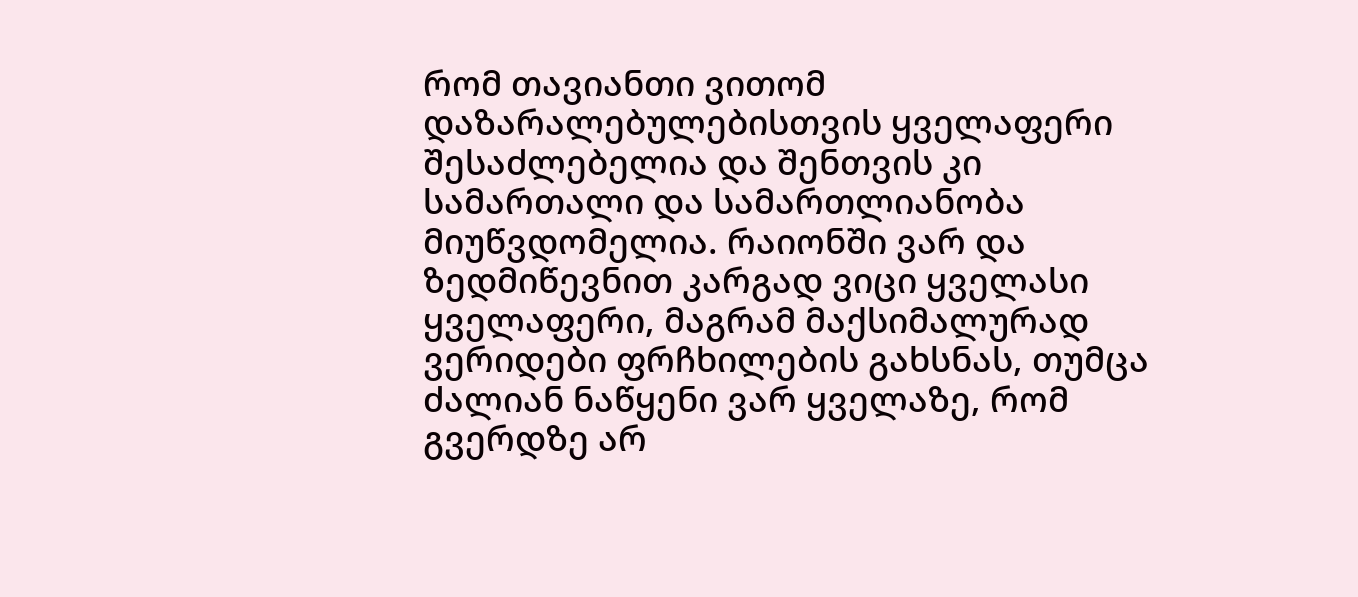რომ თავიანთი ვითომ დაზარალებულებისთვის ყველაფერი შესაძლებელია და შენთვის კი სამართალი და სამართლიანობა მიუწვდომელია. რაიონში ვარ და ზედმიწევნით კარგად ვიცი ყველასი ყველაფერი, მაგრამ მაქსიმალურად ვერიდები ფრჩხილების გახსნას, თუმცა ძალიან ნაწყენი ვარ ყველაზე, რომ გვერდზე არ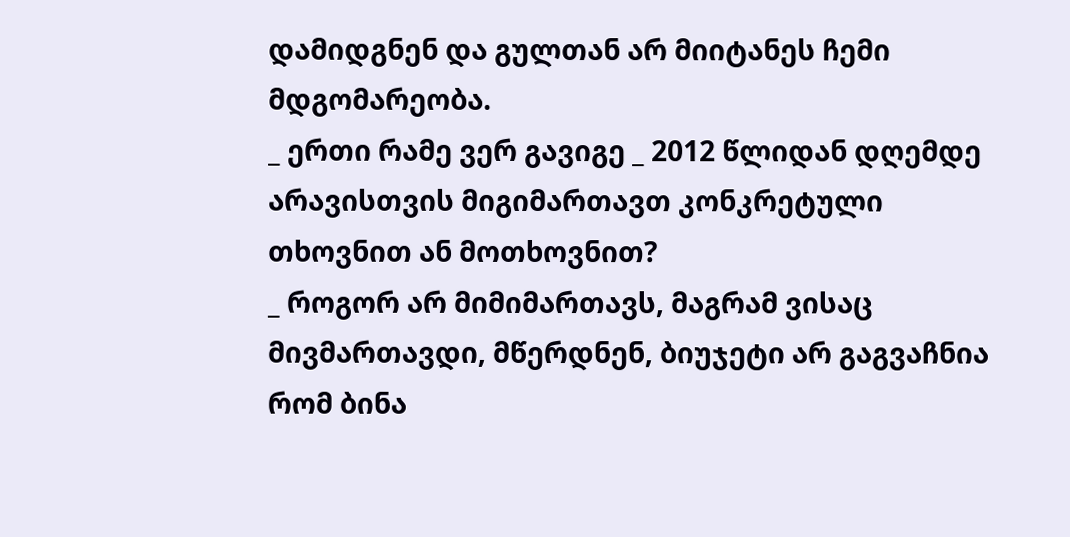დამიდგნენ და გულთან არ მიიტანეს ჩემი მდგომარეობა.
_ ერთი რამე ვერ გავიგე _ 2012 წლიდან დღემდე არავისთვის მიგიმართავთ კონკრეტული თხოვნით ან მოთხოვნით?
_ როგორ არ მიმიმართავს, მაგრამ ვისაც მივმართავდი, მწერდნენ, ბიუჯეტი არ გაგვაჩნია რომ ბინა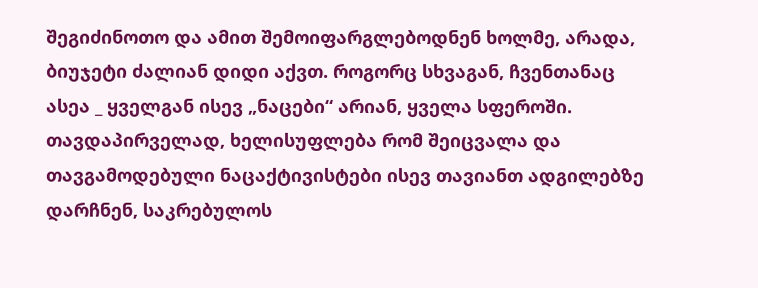შეგიძინოთო და ამით შემოიფარგლებოდნენ ხოლმე, არადა, ბიუჯეტი ძალიან დიდი აქვთ. როგორც სხვაგან, ჩვენთანაც ასეა _ ყველგან ისევ „ნაცები“ არიან, ყველა სფეროში. თავდაპირველად, ხელისუფლება რომ შეიცვალა და თავგამოდებული ნაცაქტივისტები ისევ თავიანთ ადგილებზე დარჩნენ, საკრებულოს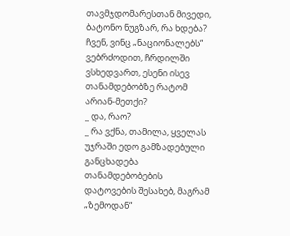თავმჯდომარესთან მივედი, ბატონო ნუგზარ, რა ხდება? ჩვენ, ვინც „ნაციონალებს“ ვებრძოდით, ჩრდილში ვსხედვართ, ესენი ისევ თანამდებობზე რატომ არიან-მეთქი?
_ და, რაო?
_ რა ვქნა, თამილა, ყველას უჯრაში ედო გამზადებული განცხადება თანამდებობების დატოვების შესახებ, მაგრამ „ზემოდან“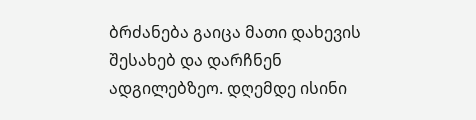ბრძანება გაიცა მათი დახევის შესახებ და დარჩნენ ადგილებზეო. დღემდე ისინი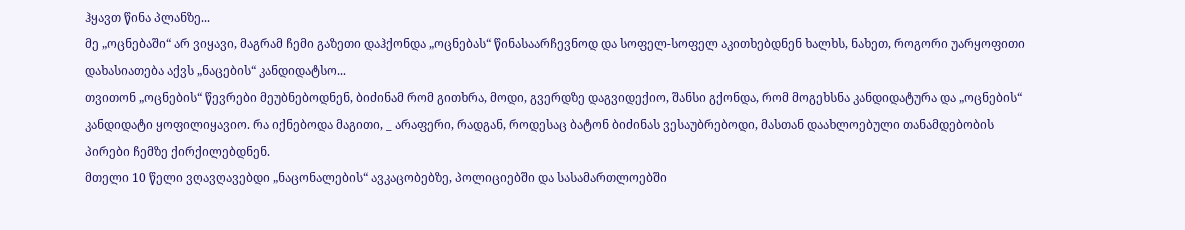ჰყავთ წინა პლანზე...
მე „ოცნებაში“ არ ვიყავი, მაგრამ ჩემი გაზეთი დაჰქონდა „ოცნებას“ წინასაარჩევნოდ და სოფელ-სოფელ აკითხებდნენ ხალხს, ნახეთ, როგორი უარყოფითი დახასიათება აქვს „ნაცების“ კანდიდატსო...
თვითონ „ოცნების“ წევრები მეუბნებოდნენ, ბიძინამ რომ გითხრა, მოდი, გვერდზე დაგვიდექიო, შანსი გქონდა, რომ მოგეხსნა კანდიდატურა და „ოცნების“ კანდიდატი ყოფილიყავიო. რა იქნებოდა მაგითი, _ არაფერი, რადგან, როდესაც ბატონ ბიძინას ვესაუბრებოდი, მასთან დაახლოებული თანამდებობის პირები ჩემზე ქირქილებდნენ.
მთელი 10 წელი ვღავღავებდი „ნაცონალების“ ავკაცობებზე, პოლიციებში და სასამართლოებში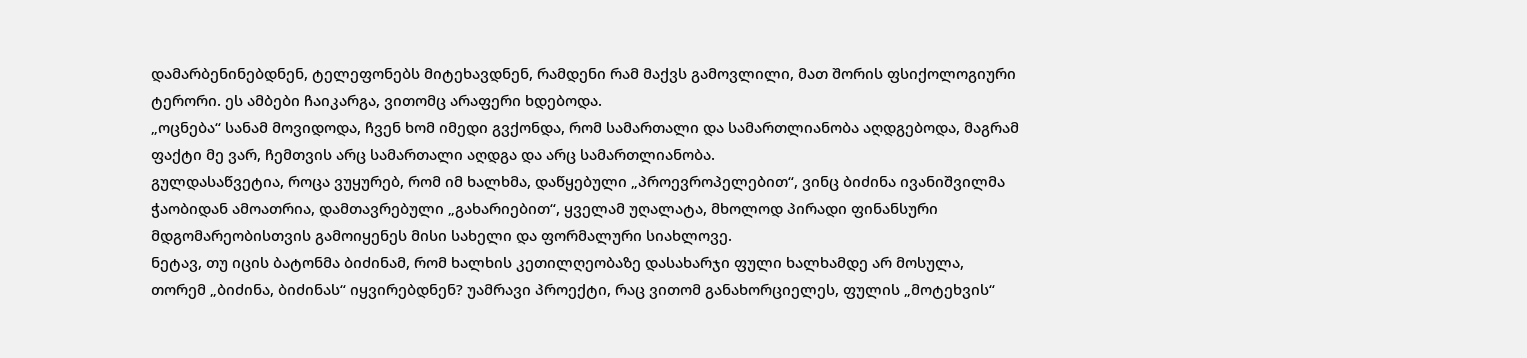დამარბენინებდნენ, ტელეფონებს მიტეხავდნენ, რამდენი რამ მაქვს გამოვლილი, მათ შორის ფსიქოლოგიური ტერორი. ეს ამბები ჩაიკარგა, ვითომც არაფერი ხდებოდა.
„ოცნება“ სანამ მოვიდოდა, ჩვენ ხომ იმედი გვქონდა, რომ სამართალი და სამართლიანობა აღდგებოდა, მაგრამ ფაქტი მე ვარ, ჩემთვის არც სამართალი აღდგა და არც სამართლიანობა.
გულდასაწვეტია, როცა ვუყურებ, რომ იმ ხალხმა, დაწყებული „პროევროპელებით“, ვინც ბიძინა ივანიშვილმა ჭაობიდან ამოათრია, დამთავრებული „გახარიებით“, ყველამ უღალატა, მხოლოდ პირადი ფინანსური მდგომარეობისთვის გამოიყენეს მისი სახელი და ფორმალური სიახლოვე.
ნეტავ, თუ იცის ბატონმა ბიძინამ, რომ ხალხის კეთილღეობაზე დასახარჯი ფული ხალხამდე არ მოსულა, თორემ „ბიძინა, ბიძინას“ იყვირებდნენ? უამრავი პროექტი, რაც ვითომ განახორციელეს, ფულის „მოტეხვის“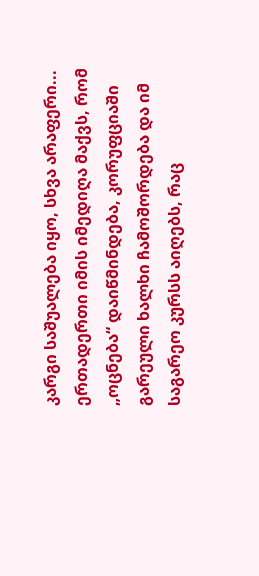კარგი საშუალება იყო, სხვა არაფერი...
ერთადერთი იმის იმედიღა მაქვს, რომ „ოცნება“ დაიწმინდება, კორუფციაში გარეული ხალხი ჩამოშორდება და იმ საგარეო კურსს აიღებს, რაც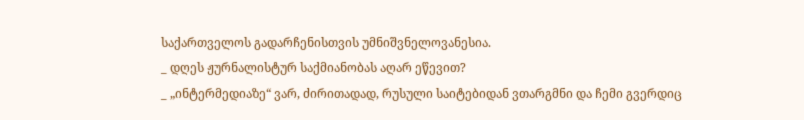საქართველოს გადარჩენისთვის უმნიშვნელოვანესია.
_ დღეს ჟურნალისტურ საქმიანობას აღარ ეწევით?
_ „ინტერმედიაზე“ ვარ, ძირითადად, რუსული საიტებიდან ვთარგმნი და ჩემი გვერდიც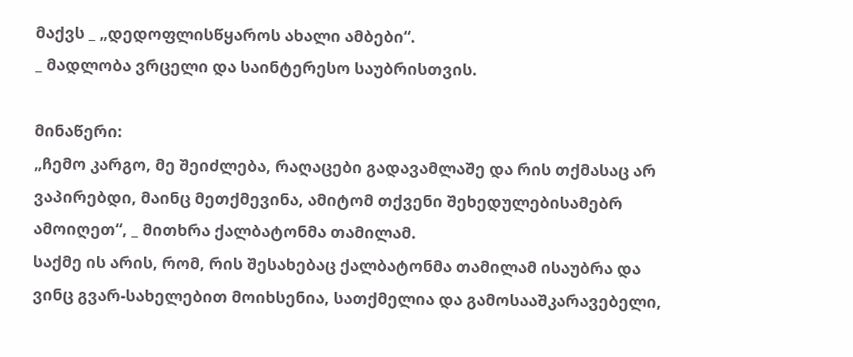მაქვს _ „დედოფლისწყაროს ახალი ამბები“.
_ მადლობა ვრცელი და საინტერესო საუბრისთვის.

მინაწერი:
„ჩემო კარგო, მე შეიძლება, რაღაცები გადავამლაშე და რის თქმასაც არ ვაპირებდი, მაინც მეთქმევინა, ამიტომ თქვენი შეხედულებისამებრ ამოიღეთ“, _ მითხრა ქალბატონმა თამილამ.
საქმე ის არის, რომ, რის შესახებაც ქალბატონმა თამილამ ისაუბრა და ვინც გვარ-სახელებით მოიხსენია, სათქმელია და გამოსააშკარავებელი,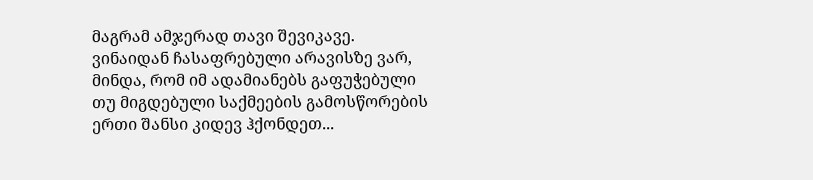მაგრამ ამჯერად თავი შევიკავე. ვინაიდან ჩასაფრებული არავისზე ვარ, მინდა, რომ იმ ადამიანებს გაფუჭებული თუ მიგდებული საქმეების გამოსწორების ერთი შანსი კიდევ ჰქონდეთ...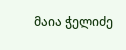მაია ჭელიძე